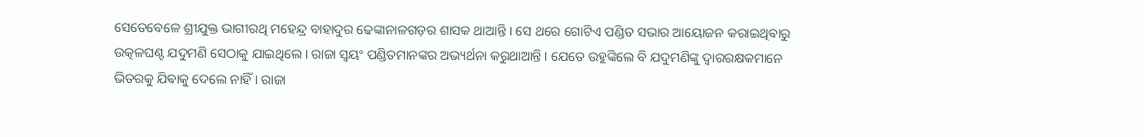ସେତେବେଳେ ଶ୍ରୀଯୁକ୍ତ ଭାଗୀରଥି ମହେନ୍ଦ୍ର ବାହାଦୁର ଢେଙ୍କାନାଳଗଡ଼ର ଶାସକ ଥାଆନ୍ତି । ସେ ଥରେ ଗୋଟିଏ ପଣ୍ଡିତ ସଭାର ଆୟୋଜନ କରାଇଥିଵାରୁ ଉତ୍କଳଘଣ୍ଟ ଯଦୁମଣି ସେଠାକୁ ଯାଇଥିଲେ । ରାଜା ସ୍ଵୟଂ ପଣ୍ଡିତମାନଙ୍କର ଅଭ୍ୟର୍ଥନା କରୁଥାଆନ୍ତି । ଯେତେ ଉହୁଙ୍କିଲେ ବି ଯଦୁମଣିଙ୍କୁ ଦ୍ଵାରରକ୍ଷକମାନେ ଭିତରକୁ ଯିଵାକୁ ଦେଲେ ନାହିଁ । ରାଜା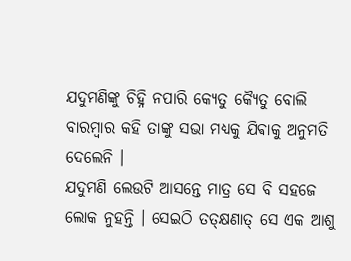ଯଦୁମଣିଙ୍କୁ ଚିହ୍ନି ନପାରି କ୍ୟେତୁ କ୍ୟୈତୁ ବୋଲି ବାରମ୍ବାର କହି ତାଙ୍କୁ ସଭା ମଧ୍ଯକୁ ଯିଵାକୁ ଅନୁମତି ଦେଲେନି ।
ଯଦୁମଣି ଲେଉଟି ଆସନ୍ତେ ମାତ୍ର ସେ ବି ସହଜେ ଲୋକ ନୁହନ୍ତି । ସେଇଠି ତତ୍କ୍ଷଣାତ୍ ସେ ଏକ ଆଶୁ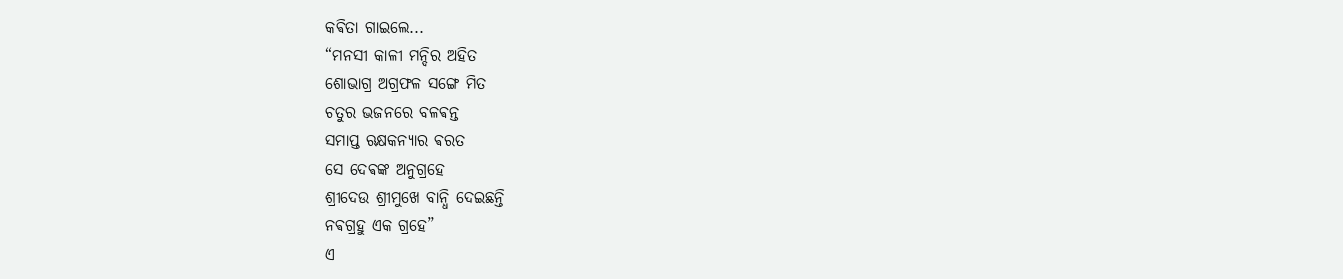କଵିତା ଗାଇଲେ...
“ମନସୀ କାଳୀ ମନ୍ଦିର ଅହିତ
ଶୋଭାଗ୍ର ଅଗ୍ରଫଳ ସଙ୍ଗେ ମିତ
ଚତୁର ଭଜନରେ ବଳଵନ୍ତ
ସମାପ୍ତ ଋକ୍ଷକନ୍ୟାର ଵରତ
ସେ ଦେଵଙ୍କ ଅନୁଗ୍ରହେ
ଶ୍ରୀଦେଉ ଶ୍ରୀମୁଖେ ବାନ୍ଧି ଦେଇଛନ୍ତି
ନଵଗ୍ରହୁ ଏକ ଗ୍ରହେ”
ଏ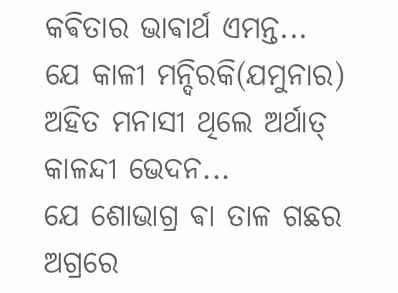କଵିତାର ଭାଵାର୍ଥ ଏମନ୍ତ...
ଯେ କାଳୀ ମନ୍ଦିରକି(ଯମୁନାର) ଅହିତ ମନାସୀ ଥିଲେ ଅର୍ଥାତ୍ କାଳନ୍ଦୀ ଭେଦନ...
ଯେ ଶୋଭାଗ୍ର ଵା ତାଳ ଗଛର ଅଗ୍ରରେ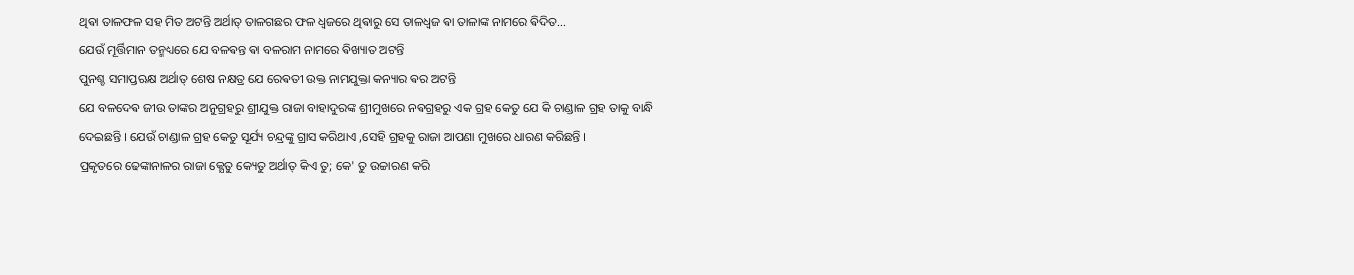ଥିଵା ତାଳଫଳ ସହ ମିତ ଅଟନ୍ତି ଅର୍ଥାତ୍ ତାଳଗଛର ଫଳ ଧ୍ଵଜରେ ଥିଵାରୁ ସେ ତାଳଧ୍ଵଜ ଵା ତାଳାଙ୍କ ନାମରେ ଵିଦିତ...
ଯେଉଁ ମୂର୍ତ୍ତିମାନ ତନ୍ମଧ୍ୟରେ ଯେ ବଳଵନ୍ତ ଵା ବଳରାମ ନାମରେ ଵିଖ୍ୟାତ ଅଟନ୍ତି
ପୁନଶ୍ଚ ସମାପ୍ତଋକ୍ଷ ଅର୍ଥାତ୍ ଶେଷ ନକ୍ଷତ୍ର ଯେ ରେଵତୀ ଉକ୍ତ ନାମଯୁକ୍ତା କନ୍ୟାର ଵର ଅଟନ୍ତି
ଯେ ବଳଦେଵ ଜୀଉ ତାଙ୍କର ଅନୁଗ୍ରହରୁ ଶ୍ରୀଯୁକ୍ତ ରାଜା ବାହାଦୁରଙ୍କ ଶ୍ରୀମୁଖରେ ନଵଗ୍ରହରୁ ଏକ ଗ୍ରହ କେତୁ ଯେ କି ଚାଣ୍ଡାଳ ଗ୍ରହ ତାକୁ ବାନ୍ଧି ଦେଇଛନ୍ତି । ଯେଉଁ ଚାଣ୍ଡାଳ ଗ୍ରହ କେତୁ ସୂର୍ଯ୍ୟ ଚନ୍ଦ୍ରଙ୍କୁ ଗ୍ରାସ କରିଥାଏ ,ସେହି ଗ୍ରହକୁ ରାଜା ଆପଣା ମୁଖରେ ଧାରଣ କରିଛନ୍ତି ।
ପ୍ରକୃତରେ ଢେଙ୍କାନାଳର ରାଜା କ୍ଯେତୁ କ୍ୟେତୁ ଅର୍ଥାତ୍ କିଏ ତୁ; କେ' ତୁ ଉଚ୍ଚାରଣ କରି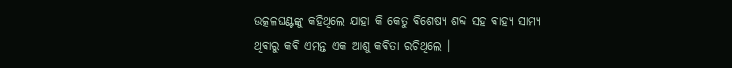ଉତ୍କଳଘଣ୍ଟଙ୍କୁ କହିଥିଲେ ଯାହା କି କେତୁ ଵିଶେଷ୍ଯ ଶବ୍ଦ ସହ ଵାହ୍ୟ ସାମ୍ୟ ଥିଵାରୁ କଵି ଏମନ୍ତ ଏକ ଆଶୁ କଵିତା ରଚିଥିଲେ ।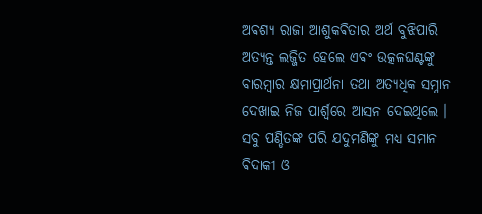ଅଵଶ୍ୟ ରାଜା ଆଶୁକଵିତାର ଅର୍ଥ ବୁଝିପାରି ଅତ୍ୟନ୍ତ ଲଜ୍ଜିତ ହେଲେ ଏଵଂ ଉତ୍କଳଘଣ୍ଟଙ୍କୁ ବାରମ୍ବାର କ୍ଷମାପ୍ରାର୍ଥନା ତଥା ଅତ୍ୟଧିକ ସମ୍ନାନ ଦେଖାଇ ନିଜ ପାର୍ଶ୍ଵରେ ଆସନ ଦେଇଥିଲେ । ସବୁ ପଣ୍ଡିତଙ୍କ ପରି ଯଦୁମଣିଙ୍କୁ ମଧ୍ୟ ସମାନ ଵିଦାକୀ ଓ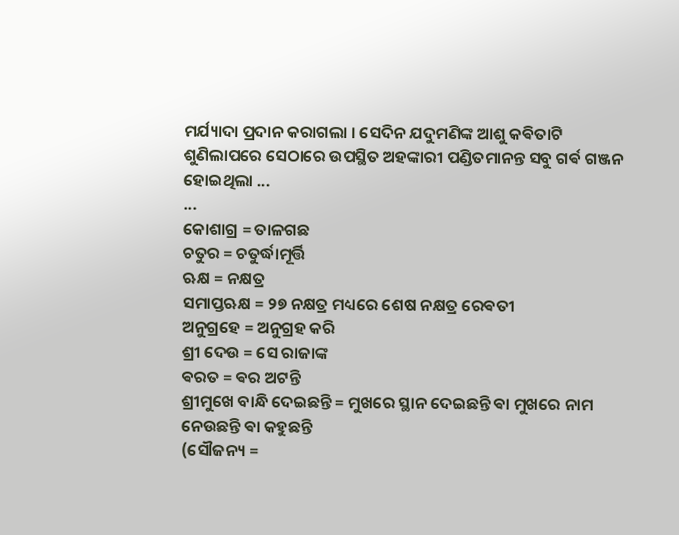ମର୍ଯ୍ୟାଦା ପ୍ରଦାନ କରାଗଲା । ସେଦିନ ଯଦୁମଣିଙ୍କ ଆଶୁ କଵିତାଟି ଶୁଣିଲାପରେ ସେଠାରେ ଉପସ୍ଥିତ ଅହଙ୍କାରୀ ପଣ୍ଡିତମାନନ୍ତ ସବୁ ଗର୍ଵ ଗଞ୍ଜନ ହୋଇଥିଲା ...
...
କୋଶାଗ୍ର = ତାଳଗଛ
ଚତୁର = ଚତୁର୍ଦ୍ଧାମୂର୍ତ୍ତି
ଋକ୍ଷ = ନକ୍ଷତ୍ର
ସମାପ୍ତଋକ୍ଷ = ୨୭ ନକ୍ଷତ୍ର ମଧ୍ୟରେ ଶେଷ ନକ୍ଷତ୍ର ରେଵତୀ
ଅନୁଗ୍ରହେ = ଅନୁଗ୍ରହ କରି
ଶ୍ରୀ ଦେଉ = ସେ ରାଜାଙ୍କ
ଵରତ = ଵର ଅଟନ୍ତି
ଶ୍ରୀମୁଖେ ବାନ୍ଧି ଦେଇଛନ୍ତି = ମୁଖରେ ସ୍ଥାନ ଦେଇଛନ୍ତି ଵା ମୁଖରେ ନାମ ନେଉଛନ୍ତି ଵା କହୁଛନ୍ତି
(ସୌଜନ୍ୟ =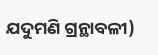ଯଦୁମଣି ଗ୍ରନ୍ଥାବଳୀ)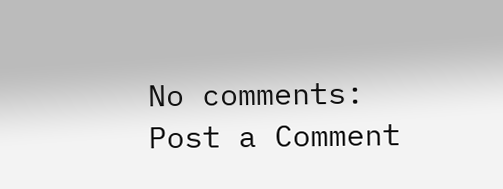No comments:
Post a Comment